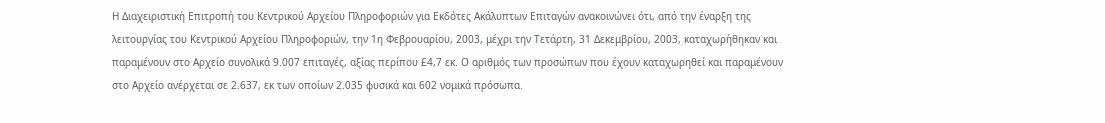Η Διαχειριστική Επιτροπή του Κεντρικού Αρχείου Πληροφοριών για Εκδότες Ακάλυπτων Επιταγών ανακοινώνει ότι, από την έναρξη της λειτουργίας του Κεντρικού Αρχείου Πληροφοριών, την 1η Φεβρουαρίου, 2003, μέχρι την Τετάρτη, 31 Δεκεμβρίου, 2003, καταχωρήθηκαν και παραμένουν στο Αρχείο συνολικά 9.007 επιταγές, αξίας περίπου £4,7 εκ. Ο αριθμός των προσώπων που έχουν καταχωρηθεί και παραμένουν στο Αρχείο ανέρχεται σε 2.637, εκ των οποίων 2.035 φυσικά και 602 νομικά πρόσωπα.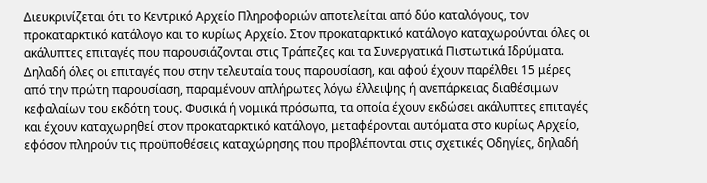Διευκρινίζεται ότι το Κεντρικό Αρχείο Πληροφοριών αποτελείται από δύο καταλόγους, τον προκαταρκτικό κατάλογο και το κυρίως Αρχείο. Στον προκαταρκτικό κατάλογο καταχωρούνται όλες οι ακάλυπτες επιταγές που παρουσιάζονται στις Τράπεζες και τα Συνεργατικά Πιστωτικά Ιδρύματα. Δηλαδή όλες οι επιταγές που στην τελευταία τους παρουσίαση, και αφού έχουν παρέλθει 15 μέρες από την πρώτη παρουσίαση, παραμένουν απλήρωτες λόγω έλλειψης ή ανεπάρκειας διαθέσιμων κεφαλαίων του εκδότη τους. Φυσικά ή νομικά πρόσωπα, τα οποία έχουν εκδώσει ακάλυπτες επιταγές και έχουν καταχωρηθεί στον προκαταρκτικό κατάλογο, μεταφέρονται αυτόματα στο κυρίως Αρχείο, εφόσον πληρούν τις προϋποθέσεις καταχώρησης που προβλέπονται στις σχετικές Οδηγίες, δηλαδή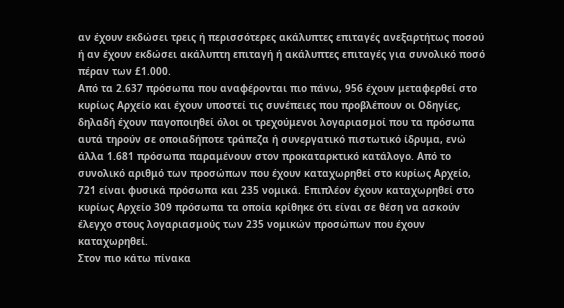αν έχουν εκδώσει τρεις ή περισσότερες ακάλυπτες επιταγές ανεξαρτήτως ποσού ή αν έχουν εκδώσει ακάλυπτη επιταγή ή ακάλυπτες επιταγές για συνολικό ποσό πέραν των £1.000.
Από τα 2.637 πρόσωπα που αναφέρονται πιο πάνω, 956 έχουν μεταφερθεί στο κυρίως Αρχείο και έχουν υποστεί τις συνέπειες που προβλέπουν οι Οδηγίες, δηλαδή έχουν παγοποιηθεί όλοι οι τρεχούμενοι λογαριασμοί που τα πρόσωπα αυτά τηρούν σε οποιαδήποτε τράπεζα ή συνεργατικό πιστωτικό ίδρυμα, ενώ άλλα 1.681 πρόσωπα παραμένουν στον προκαταρκτικό κατάλογο. Από το συνολικό αριθμό των προσώπων που έχουν καταχωρηθεί στο κυρίως Αρχείο, 721 είναι φυσικά πρόσωπα και 235 νομικά. Επιπλέον έχουν καταχωρηθεί στο κυρίως Αρχείο 309 πρόσωπα τα οποία κρίθηκε ότι είναι σε θέση να ασκούν έλεγχο στους λογαριασμούς των 235 νομικών προσώπων που έχουν καταχωρηθεί.
Στον πιο κάτω πίνακα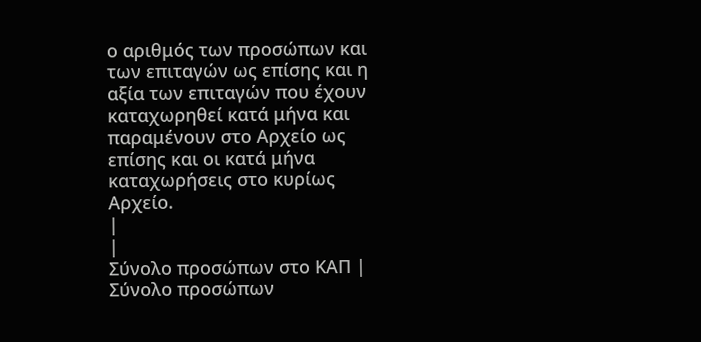ο αριθμός των προσώπων και των επιταγών ως επίσης και η αξία των επιταγών που έχουν καταχωρηθεί κατά μήνα και παραμένουν στο Αρχείο ως επίσης και οι κατά μήνα καταχωρήσεις στο κυρίως Αρχείο.
|
|
Σύνολο προσώπων στο ΚΑΠ |
Σύνολο προσώπων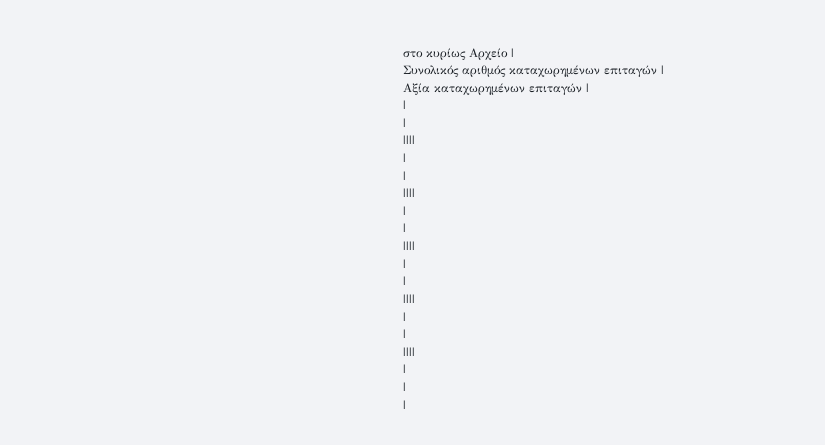στο κυρίως Αρχείο |
Συνολικός αριθμός καταχωρημένων επιταγών |
Αξία καταχωρημένων επιταγών |
|
|
||||
|
|
||||
|
|
||||
|
|
||||
|
|
||||
|
|
|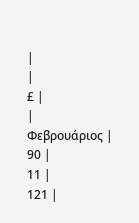|
|
£ |
|
Φεβρουάριος |
90 |
11 |
121 |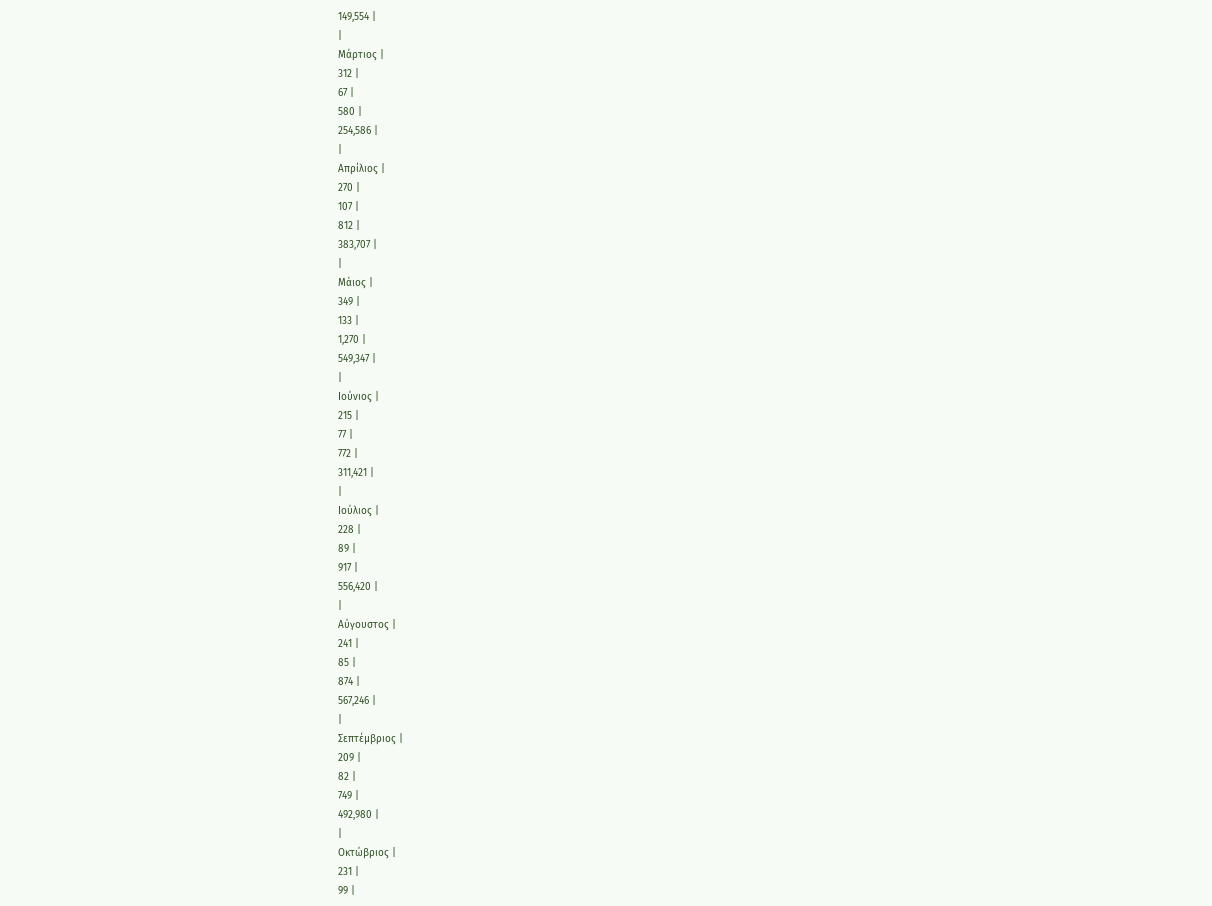149,554 |
|
Μάρτιος |
312 |
67 |
580 |
254,586 |
|
Απρίλιος |
270 |
107 |
812 |
383,707 |
|
Μάιος |
349 |
133 |
1,270 |
549,347 |
|
Ιούνιος |
215 |
77 |
772 |
311,421 |
|
Ιούλιος |
228 |
89 |
917 |
556,420 |
|
Αύγουστος |
241 |
85 |
874 |
567,246 |
|
Σεπτέμβριος |
209 |
82 |
749 |
492,980 |
|
Οκτώβριος |
231 |
99 |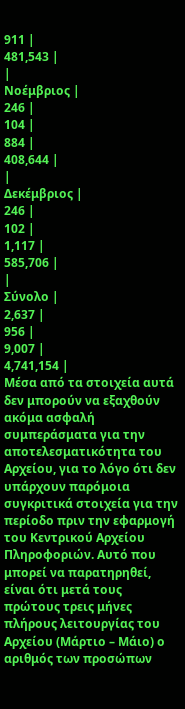911 |
481,543 |
|
Νοέμβριος |
246 |
104 |
884 |
408,644 |
|
Δεκέμβριος |
246 |
102 |
1,117 |
585,706 |
|
Σύνολο |
2,637 |
956 |
9,007 |
4,741,154 |
Μέσα από τα στοιχεία αυτά δεν μπορούν να εξαχθούν ακόμα ασφαλή συμπεράσματα για την αποτελεσματικότητα του Αρχείου, για το λόγο ότι δεν υπάρχουν παρόμοια συγκριτικά στοιχεία για την περίοδο πριν την εφαρμογή του Κεντρικού Αρχείου Πληροφοριών. Αυτό που μπορεί να παρατηρηθεί, είναι ότι μετά τους πρώτους τρεις μήνες πλήρους λειτουργίας του Αρχείου (Μάρτιο – Μάιο) ο αριθμός των προσώπων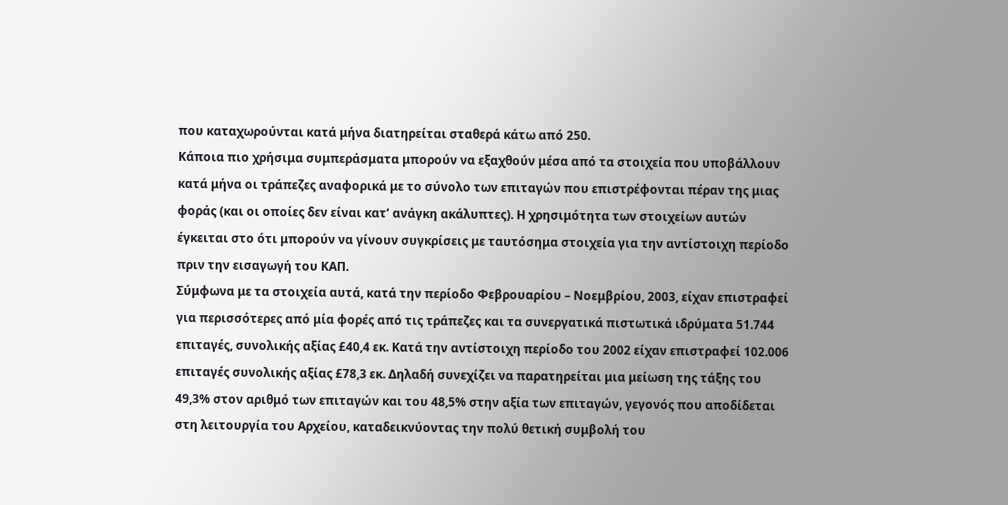που καταχωρούνται κατά μήνα διατηρείται σταθερά κάτω από 250.
Κάποια πιο χρήσιμα συμπεράσματα μπορούν να εξαχθούν μέσα από τα στοιχεία που υποβάλλουν κατά μήνα οι τράπεζες αναφορικά με το σύνολο των επιταγών που επιστρέφονται πέραν της μιας φοράς (και οι οποίες δεν είναι κατ’ ανάγκη ακάλυπτες). Η χρησιμότητα των στοιχείων αυτών έγκειται στο ότι μπορούν να γίνουν συγκρίσεις με ταυτόσημα στοιχεία για την αντίστοιχη περίοδο πριν την εισαγωγή του ΚΑΠ.
Σύμφωνα με τα στοιχεία αυτά, κατά την περίοδο Φεβρουαρίου – Νοεμβρίου, 2003, είχαν επιστραφεί για περισσότερες από μία φορές από τις τράπεζες και τα συνεργατικά πιστωτικά ιδρύματα 51.744 επιταγές, συνολικής αξίας £40,4 εκ. Κατά την αντίστοιχη περίοδο του 2002 είχαν επιστραφεί 102.006 επιταγές συνολικής αξίας £78,3 εκ. Δηλαδή συνεχίζει να παρατηρείται μια μείωση της τάξης του 49,3% στον αριθμό των επιταγών και του 48,5% στην αξία των επιταγών, γεγονός που αποδίδεται στη λειτουργία του Αρχείου, καταδεικνύοντας την πολύ θετική συμβολή του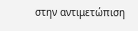στην αντιμετώπιση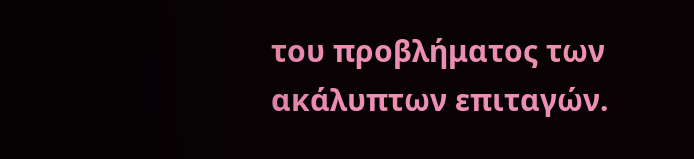του προβλήματος των ακάλυπτων επιταγών.